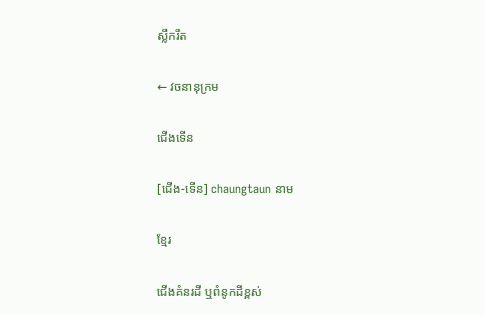ស្លឹករឹត

← វចនានុក្រម

ជើងទើន

[ជើង-ទើន] chaungtaun នាម

ខ្មែរ

ជើងគំនរដី ឬពំនូកដីខ្ពស់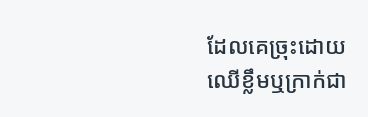ដែលគេច្រុះដោយឈើខ្លឹមឬក្រាក់ជា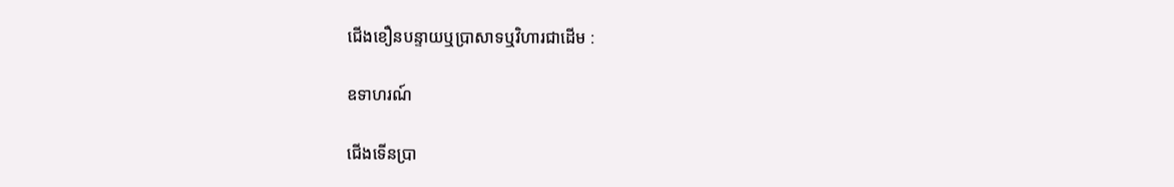ជើងខឿនបន្ទាយឬប្រាសាទឬវិហារជាដើម :

ឧទាហរណ៍

ជើងទើនប្រា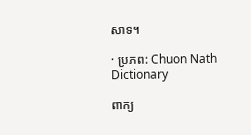សាទ។

· ប្រភព: Chuon Nath Dictionary

ពាក្យ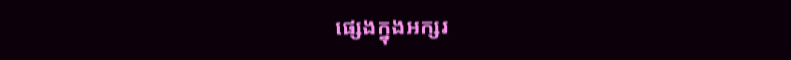ផ្សេងក្នុងអក្សរ